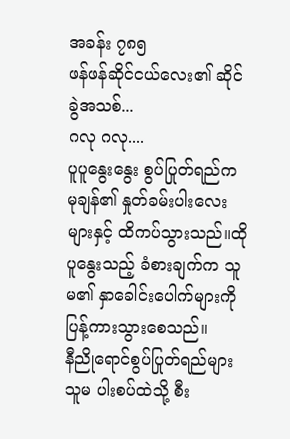အခန်း ၇၈၅
ဖန်ဖန်ဆိုင်ငယ်လေး၏ ဆိုင်ခွဲအသစ်...
ဂလု ဂလု....
ပူပူနွေးနွေး စွပ်ပြုတ်ရည်က မုချန်၏ နှုတ်ခမ်းပါးလေးများနှင့် ထိကပ်သွားသည်။ထိုပူနွေးသည့် ခံစားချက်က သူမ၏ နှာခေါင်းပေါက်များကို ပြန့်ကားသွားစေသည်။
နီညိုရောင်စွပ်ပြုတ်ရည်များ သူမ ပါးစပ်ထဲသို့ စီး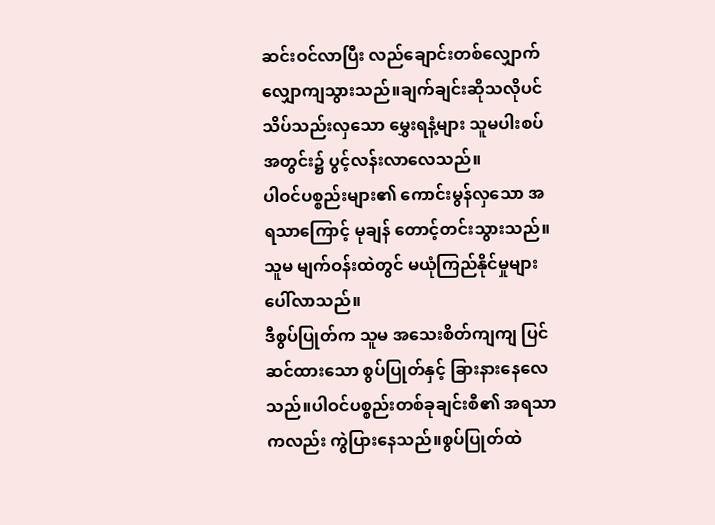ဆင်းဝင်လာပြီး လည်ချောင်းတစ်လျှောက် လျှောကျသွားသည်။ချက်ချင်းဆိုသလိုပင် သိပ်သည်းလှသော မွှေးရနံ့များ သူမပါးစပ်အတွင်း၌ ပွင့်လန်းလာလေသည်။
ပါဝင်ပစ္စည်းများ၏ ကောင်းမွန်လှသော အရသာကြောင့် မုချန် တောင့်တင်းသွားသည်။သူမ မျက်ဝန်းထဲတွင် မယုံကြည်နိုင်မှုများ ပေါ်လာသည်။
ဒီစွပ်ပြုတ်က သူမ အသေးစိတ်ကျကျ ပြင်ဆင်ထားသော စွပ်ပြုတ်နှင့် ခြားနားနေလေသည်။ပါဝင်ပစ္စည်းတစ်ခုချင်းစီ၏ အရသာကလည်း ကွဲပြားနေသည်။စွပ်ပြုတ်ထဲ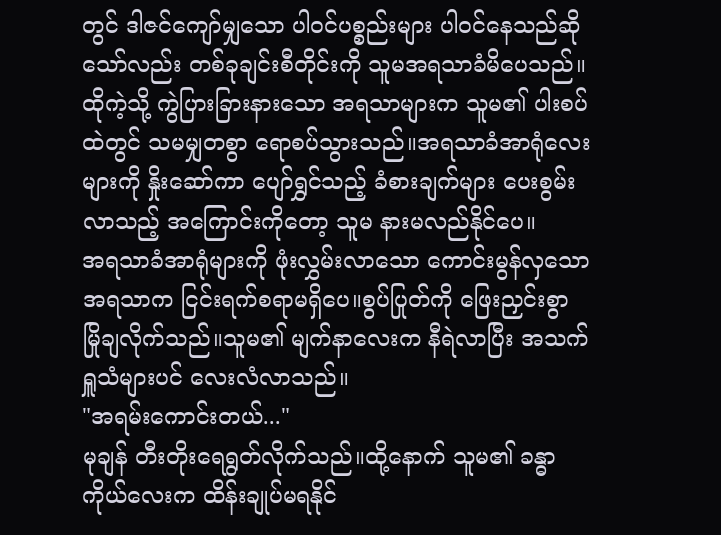တွင် ဒါဇင်ကျော်မျှသော ပါဝင်ပစ္စည်းများ ပါဝင်နေသည်ဆိုသော်လည်း တစ်ခုချင်းစီတိုင်းကို သူမအရသာခံမိပေသည်။
ထိုကဲ့သို့ ကွဲပြားခြားနားသော အရသာများက သူမ၏ ပါးစပ်ထဲတွင် သမမျှတစွာ ရောစပ်သွားသည်။အရသာခံအာရုံလေးများကို နှိုးဆော်ကာ ပျော်ရွှင်သည့် ခံစားချက်များ ပေးစွမ်းလာသည့် အကြောင်းကိုတော့ သူမ နားမလည်နိုင်ပေ။
အရသာခံအာရုံများကို ဖုံးလွှမ်းလာသော ကောင်းမွန်လှသော အရသာက ငြင်းရက်စရာမရှိပေ။စွပ်ပြုတ်ကို ဖြေးညှင်းစွာ မြိုချလိုက်သည်။သူမ၏ မျက်နာလေးက နီရဲလာပြီး အသက်ရှူသံများပင် လေးလံလာသည်။
"အရမ်းကောင်းတယ်..."
မုချန် တီးတိုးရေရွတ်လိုက်သည်။ထို့နောက် သူမ၏ ခန္ဓာကိုယ်လေးက ထိန်းချုပ်မရနိုင်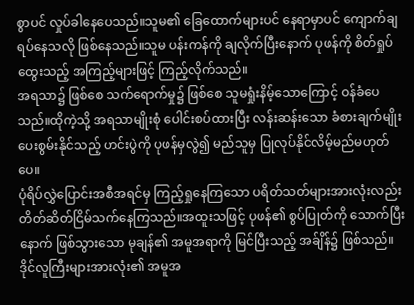စွာပင် လှုပ်ခါနေပေသည်။သူမ၏ ခြေထောက်များပင် နေရာမှာပင် ကျောက်ချရပ်နေသလို ဖြစ်နေသည်။သူမ ပန်းကန်ကို ချလိုက်ပြီးနောက် ပုဖန်ကို စိတ်ရှုပ်ထွေးသည့် အကြည့်များဖြင့် ကြည့်လိုက်သည်။
အရသာ၌ ဖြစ်စေ သက်ရောက်မှု၌ ဖြစ်စေ သူမရှုံးနိမ့်သောကြောင့် ဝန်ခံပေသည်။ထိုကဲ့သို့ အရသာမျိုးစုံ ပေါင်းစပ်ထားပြီး လန်းဆန်းသော ခံစားချက်မျိုး ပေးစွမ်းနိုင်သည့် ဟင်းပွဲကို ပုဖန်မှလွဲ၍ မည်သူမှ ပြုလုပ်နိုင်လိမ့်မည်မဟုတ်ပေ။
ပုံရိပ်လွှဲပြောင်းအစီအရင်မှ ကြည့်ရှုနေကြသော ပရိတ်သတ်များအားလုံးလည်း တိတ်ဆိတ်ငြိမ်သက်နေကြသည်။အထူးသဖြင့် ပုဖန်၏ စွပ်ပြုတ်ကို သောက်ပြီးနောက် ဖြစ်သွားသော မုချန်၏ အမူအရာကို မြင်ပြီးသည့် အခ်ျိန်၌ ဖြစ်သည်။
ဒိုင်လူကြီးများအားလုံး၏ အမူအ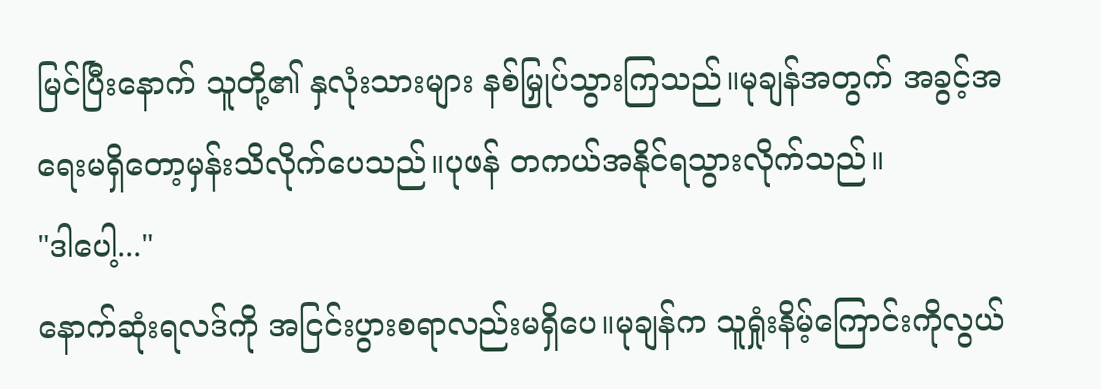မြင်ပြီးနောက် သူတို့၏ နှလုံးသားများ နစ်မြှုပ်သွားကြသည်။မုချန်အတွက် အခွင့်အရေးမရှိတော့မှန်းသိလိုက်ပေသည်။ပုဖန် တကယ်အနိုင်ရသွားလိုက်သည်။
"ဒါပေါ့..."
နောက်ဆုံးရလဒ်ကို အငြင်းပွားစရာလည်းမရှိပေ။မုချန်က သူရှုံးနိမ့်ကြောင်းကိုလွယ်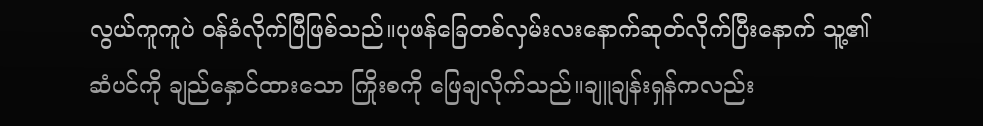လွယ်ကူကူပဲ ဝန်ခံလိုက်ပြီဖြစ်သည်။ပုဖန်ခြေတစ်လှမ်းလးနောက်ဆုတ်လိုက်ပြီးနောက် သူ့၏ ဆံပင်ကို ချည်နှောင်ထားသော ကြိုးစကို ဖြေချလိုက်သည်။ချူချန်းရှန်ကလည်း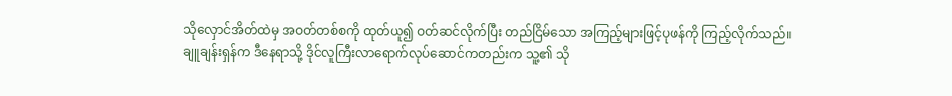သိုလှောင်အိတ်ထဲမှ အဝတ်တစ်စကို ထုတ်ယူ၍ ဝတ်ဆင်လိုက်ပြီး တည်ငြိမ်သော အကြည့်များဖြင့်ပုဖန်ကို ကြည့်လိုက်သည်။
ချူချန်းရှန်က ဒီနေရာသို့ ဒိုင်လူကြီးလာရောက်လုပ်ဆောင်ကတည်းက သူ့၏ သို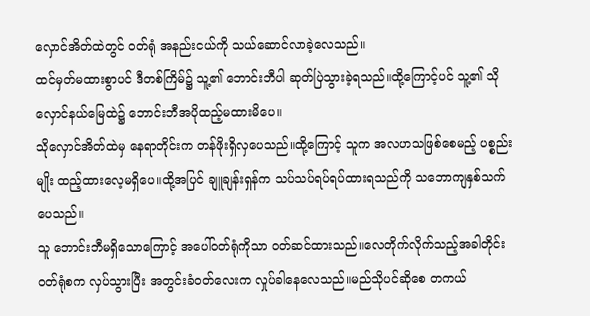လှောင်အိတ်ထဲတွင် ဝတ်ရုံ အနည်းငယ်ကို သယ်ဆောင်လာခဲ့လေသည်။
ထင်မှတ်မထားစွာပင် ဒီတစ်ကြိမ်၌ သူ့၏ ဘောင်းဘီပါ ဆုတ်ပြဲသွားခဲ့ရသည်။ထို့ကြောင့်ပင် သူ့၏ သိုလှောင်နယ်မြေထဲ၌ ဘောင်းဘီအပိုထည့်မထားမိပေ။
သိုလှောင်အိတ်ထဲမှ နေရာတိုင်းက တန်ဖိုးရှိလှပေသည်။ထို့ကြောင့် သူက အလဟသဖြစ်စေမည့် ပစ္စည်းမျိုး ထည့်ထားလေ့မရှိပေ။ထို့အပြင် ချူချန်းရှန်က သပ်သပ်ရပ်ရပ်ထားရသည်ကို သဘောကျနှစ်သက်ပေသည်။
သူ ဘောင်းဘီမရှိသောကြောင့် အပေါ်ဝတ်ရုံကိုသာ ဝတ်ဆင်ထားသည်။လေတိုက်လိုက်သည့်အခါတိုင်း ဝတ်ရုံစက လှပ်သွားပြီး အတွင်းခံဝတ်လေးက လှုပ်ခါနေလေသည်။မည်သိုပင်ဆိုစေ တကယ်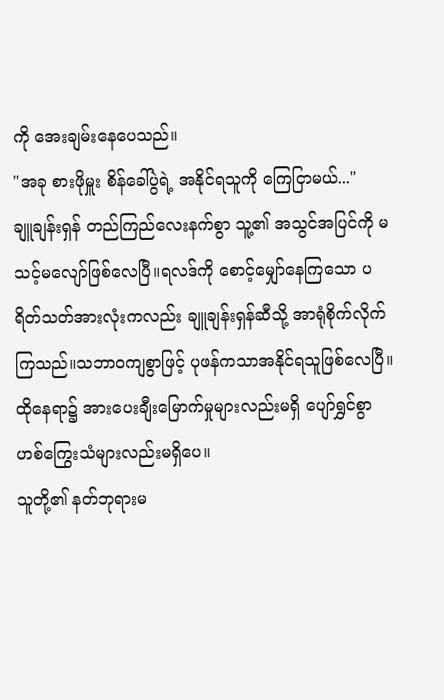ကို အေးချမ်းနေပေသည်။
"အခု စားဖိုမှူး စိန်ခေါ်ပွဲရဲ့ အနိုင်ရသူကို ကြေငြာမယ်..."
ချူချန်းရှန် တည်ကြည်လေးနက်စွာ သူ့၏ အသွင်အပြင်ကို မသင့်မလျော်ဖြစ်လေပြီ။ရလဒ်ကို စောင့်မျှော်နေကြသော ပရိတ်သတ်အားလုံးကလည်း ချူချန်းရှန်ဆီသို့ အာရုံစိုက်လိုက်ကြသည်။သဘာဝကျစွာဖြင့် ပုဖန်ကသာအနိုင်ရသူဖြစ်လေပြီ။ထိုနေရာ၌ အားပေးချီးမြောက်မှုများလည်းမရှိ ပျော်ရွှင်စွာ ဟစ်ကြွေးသံများလည်းမရှိပေ။
သူတို့၏ နတ်ဘုရားမ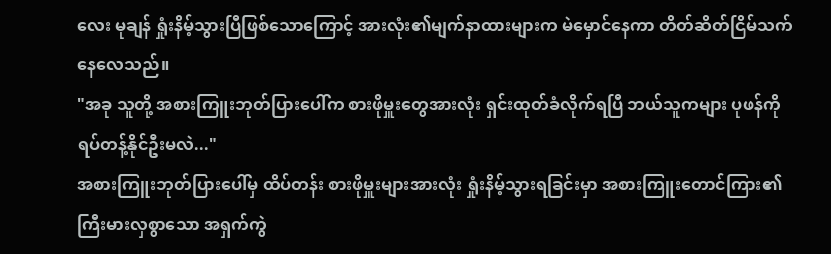လေး မုချန် ရှုံးနိမ့်သွားပြီဖြစ်သောကြောင့် အားလုံး၏မျက်နာထားများက မဲမှောင်နေကာ တိတ်ဆိတ်ငြိမ်သက်နေလေသည်။
"အခု သူတို့ အစားကြူးဘုတ်ပြားပေါ်က စားဖိုမှူးတွေအားလုံး ရှင်းထုတ်ခံလိုက်ရပြီ ဘယ်သူကများ ပုဖန်ကို ရပ်တန့်နိုင်ဦးမလဲ..."
အစားကြူးဘုတ်ပြားပေါ်မှ ထိပ်တန်း စားဖိုမှူးများအားလုံး ရှုံးနိမ့်သွားရခြင်းမှာ အစားကြူးတောင်ကြား၏ ကြီးမားလှစွာသော အရှက်ကွဲ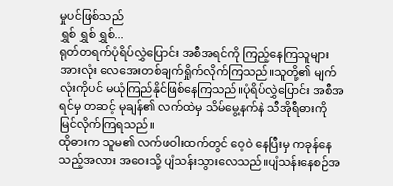မှုပင်ဖြစ်သည်
ရွှစ် ရွှစ် ရွှစ်...
ရုတ်တရက်ပုံရိပ်လွှဲပြောင်း အစီအရင်ကို ကြည့်နေကြသူများအားလုံး လေအေးတစ်ချက်ရှိုက်လိုက်ကြသည်။သူတို့၏ မျက်လုံးကိုပင် မယုံကြည်နိုင်ဖြစ်နေကြသည်။ပုံရိပ်လွှဲပြောင်း အစီအရင်မှ တဆင့် မုချန်၏ လက်ထဲမှ သိမ်မွေ့နက်နဲ သီအိုရီဓားကို မြင်လိုက်ကြရသည်။
ထိုဓားက သူမ၏ လက်ဖဝါးထက်တွင် ဝေ့ဝဲ နေပြီးမှ ကခုန်နေသည့်အလား အဝေးသို့ ပျံသန်းသွားလေသည်။ပျံသန်းနေစဉ်အ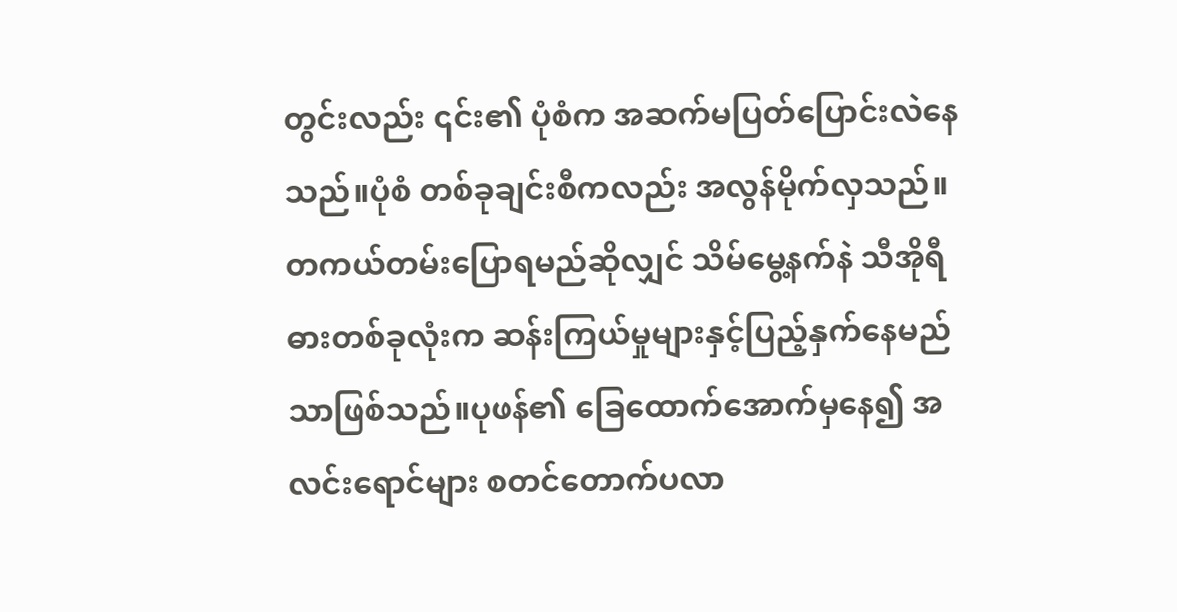တွင်းလည်း ၎င်း၏ ပုံစံက အဆက်မပြတ်ပြောင်းလဲနေသည်။ပုံစံ တစ်ခုချင်းစီကလည်း အလွန်မိုက်လှသည်။
တကယ်တမ်းပြောရမည်ဆိုလျှင် သိမ်မွေ့နက်နဲ သီအိုရီဓားတစ်ခုလုံးက ဆန်းကြယ်မှုများနှင့်ပြည့်နှက်နေမည်သာဖြစ်သည်။ပုဖန်၏ ခြေထောက်အောက်မှနေ၍ အလင်းရောင်များ စတင်တောက်ပလာ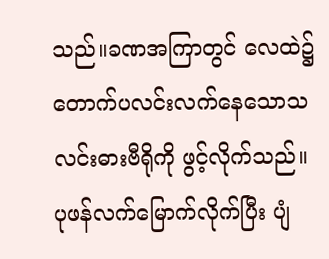သည်။ခဏအကြာတွင် လေထဲ၌ တောက်ပလင်းလက်နေသောသလင်းဓားဗီရိုကို ဖွင့်လိုက်သည်။
ပုဖန်လက်မြောက်လိုက်ပြီး ပျံ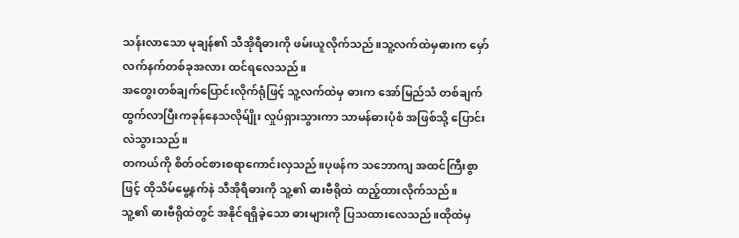သန်းလာသော မုချန်၏ သီအိုရီဓားကို ဖမ်းယူလိုက်သည်။သူ့လက်ထဲမှဓားက မှော်လက်နက်တစ်ခုအလား ထင်ရလေသည်။
အတွေးတစ်ချက်ပြောင်းလိုက်ရုံဖြင့် သူ့လက်ထဲမှ ဓားက အော်မြည်သံ တစ်ချက်ထွက်လာပြီးကခုန်နေသလိုမ်ျိုး လှုပ်ရှားသွားကာ သာမန်ဓားပုံစံ အဖြစ်သို့ ပြောင်းလဲသွားသည်။
တကယ်ကို စိတ်ဝင်စားစရာကောင်းလှသည်။ပုဖန်က သဘောကျ အထင်ကြီးစွာဖြင့် ထိုသိမ်မွေ့နက်နဲ သီအိုရီဓားကို သူ့၏ ဓားဗီရိုထဲ ထည့်ထားလိုက်သည်။
သူ့၏ ဓားဗီရိုထဲတွင် အနိုင်ရရှိခဲ့သော ဓားများကို ပြသထားလေသည်။ထိုထဲမှ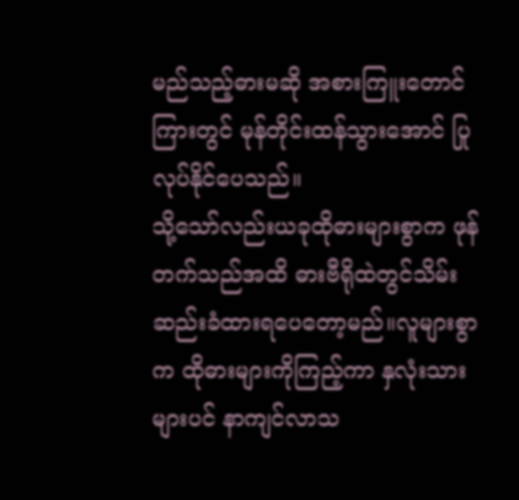မည်သည့်ဓားမဆို အစားကြူးတောင်ကြားတွင် မုန်တိုင်းထန်သွားအောင် ပြုလုပ်နိုင်ပေသည်။
သို့သော်လည်းယခုထိုဓားများစွာက ဖုန်တက်သည်အထိ ဓားဗီရိုထဲတွင်သိမ်းဆည်းခံထားရပေတော့မည်။လူများစွာက ထိုဓားများကိုကြည့်ကာ နှလုံးသားများပင် နာကျင်လာသ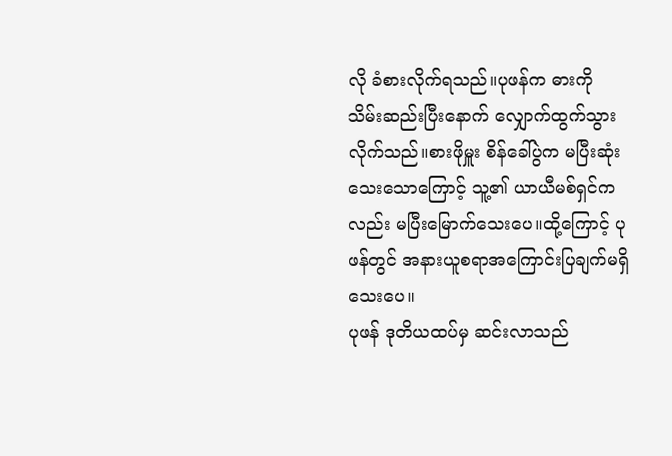လို ခံစားလိုက်ရသည်။ပုဖန်က ဓားကို သိမ်းဆည်းပြီးနောက် လျှောက်ထွက်သွားလိုက်သည်။စားဖိုမှူး စိန်ခေါ်ပွဲက မပြီးဆုံးသေးသောကြောင့် သူ့၏ ယာယီမစ်ရှင်ကလည်း မပြီးမြောက်သေးပေ။ထို့ကြောင့် ပုဖန်တွင် အနားယူစရာအကြောင်းပြချက်မရှိသေးပေ။
ပုဖန် ဒုတိယထပ်မှ ဆင်းလာသည်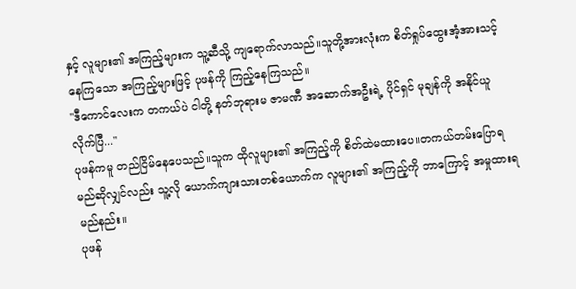နှင့် လူများ၏ အကြည့်များက သူ့ဆီသို့ ကျရောက်လာသည်။သူတို့အားလုံးက စိတ်ရှုပ်ထွေးအံ့အားသင့်နေကြသော အကြည့်များဖြင့် ပုဖန်ကို ကြည့်နေကြသည်။
"ဒီကောင်လေးက တကယ်ပဲ ငါတို့ နတ်ဘုရားမ ဇာမဏီ အဆောက်အဦးရဲ့ ပိုင်ရှင် မုချန်ကို အနိုင်ယူလိုက်ပြီ..."
ပုဖန်ကမူ တည်ငြိမ်နေပေသည်။သူက ထိုလူများ၏ အကြည့်ကို စိတ်ထဲမထားပေ။တကယ်တမ်းပြောရမည်ဆိုလျှင်လည်း သူ့လို ယောက်ကျားသားတစ်ယောက်က လူများ၏ အကြည့်ကို ဘာကြောင့် အမှုထားရမည်နည်း။
ပုဖန်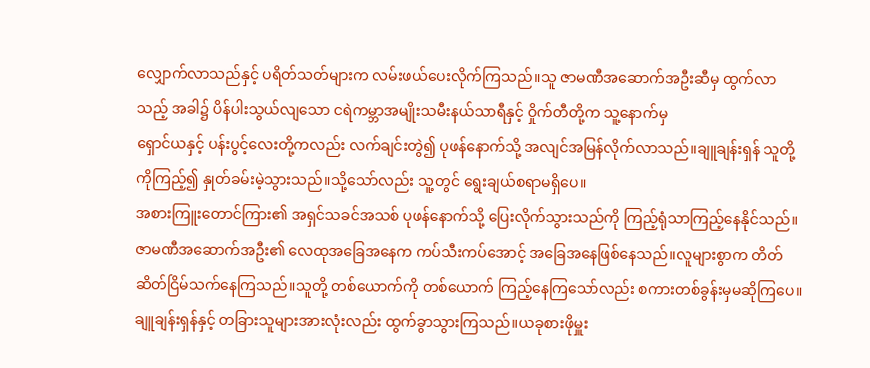လျှောက်လာသည်နှင့် ပရိတ်သတ်များက လမ်းဖယ်ပေးလိုက်ကြသည်။သူ ဇာမဏီအဆောက်အဦးဆီမှ ထွက်လာသည့် အခါ၌ ပိန်ပါးသွယ်လျသော ငရဲကမ္ဘာအမျိုးသမီးနယ်သာရီနှင့် ဝှိုက်တီတို့က သူ့နောက်မှ
ရှောင်ယနှင့် ပန်းပွင့်လေးတို့ကလည်း လက်ချင်းတွဲ၍ ပုဖန်နောက်သို့ အလျင်အမြန်လိုက်လာသည်။ချူချန်းရှန် သူတို့ကိုကြည့်၍ နှုတ်ခမ်းမဲ့သွားသည်။သို့သော်လည်း သူ့တွင် ရွေးချယ်စရာမရှိပေ။
အစားကြူးတောင်ကြား၏ အရှင်သခင်အသစ် ပုဖန်နောက်သို့ ပြေးလိုက်သွားသည်ကို ကြည့်ရုံသာကြည့်နေနိုင်သည်။ဇာမဏီအဆောက်အဦး၏ လေထုအခြေအနေက ကပ်သီးကပ်အောင့် အခြေအနေဖြစ်နေသည်။လူများစွာက တိတ်ဆိတ်ငြိမ်သက်နေကြသည်။သူတို့ တစ်ယောက်ကို တစ်ယောက် ကြည့်နေကြသော်လည်း စကားတစ်ခွန်းမှမဆိုကြပေ။
ချူချန်းရှန်နှင့် တခြားသူများအားလုံးလည်း ထွက်ခွာသွားကြသည်။ယခုစားဖိုမှူး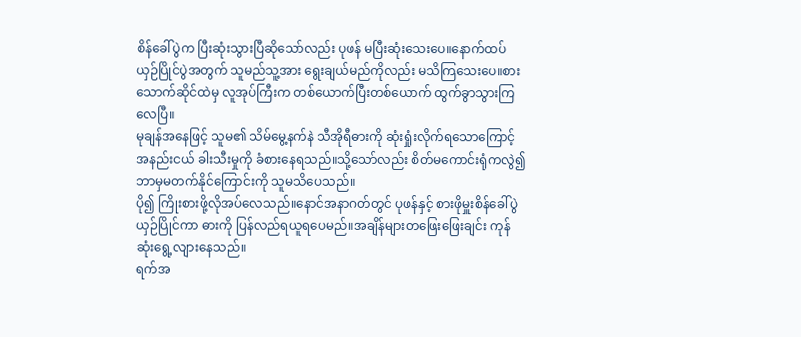စိန်ခေါ်ပွဲက ပြီးဆုံးသွားပြီဆိုသော်လည်း ပုဖန် မပြီးဆုံးသေးပေ။နောက်ထပ် ယှဉ်ပြိုင်ပွဲအတွက် သူမည်သူ့အား ရွေးချယ်မည်ကိုလည်း မသိကြသေးပေ။စားသောက်ဆိုင်ထဲမှ လူအုပ်ကြီးက တစ်ယောက်ပြီးတစ်ယောက် ထွက်ခွာသွားကြလေပြီ။
မုချန်အနေဖြင့် သူမ၏ သိမ်မွေ့နက်နဲ သီအိုရီဓားကို ဆုံးရှုံးလိုက်ရသောကြောင့် အနည်းငယ် ခါးသီးမှုကို ခံစားနေရသည်။သို့သော်လည်း စိတ်မကောင်းရုံကလွဲ၍ ဘာမှမတက်နိုင်ကြောင်းကို သူမသိပေသည်။
ပို၍ ကြိုးစားဖို့လိုအပ်လေသည်။နောင်အနာဂတ်တွင် ပုဖန်နှင့် စားဖိုမှူးစိန်ခေါ်ပွဲ ယှဉ်ပြိုင်ကာ ဓားကို ပြန်လည်ရယူရပေမည်။အချိန်များတဖြေးဖြေးချင်း ကုန်ဆုံးရွေ့လျားနေသည်။
ရက်အ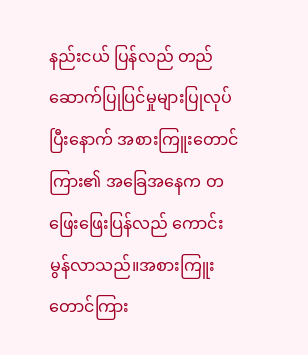နည်းငယ် ပြန်လည် တည်ဆောက်ပြုပြင်မှုများပြုလုပ်ပြီးနောက် အစားကြူးတောင်ကြား၏ အခြေအနေက တဖြေးဖြေးပြန်လည် ကောင်းမွန်လာသည်။အစားကြူးတောင်ကြား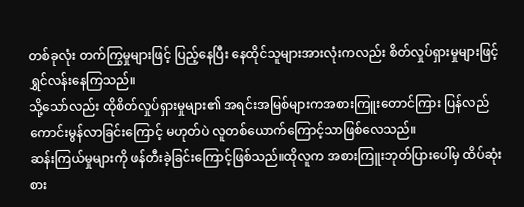တစ်ခုလုံး တက်ကြွမှုများဖြင့် ပြည့်နေပြီး နေထိုင်သူများအားလုံးကလည်း စိတ်လှုပ်ရှားမှုများဖြင့်ရွှင်လန်းနေကြသည်။
သို့သော်လည်း ထိုစိတ်လှုပ်ရှားမှုများ၏ အရင်းအမြစ်များကအစားကြူးတောင်ကြား ပြန်လည်ကောင်းမွန်လာခြင်းကြောင့် မဟုတ်ပဲ လူတစ်ယောက်ကြောင့်သာဖြစ်လေသည်။
ဆန်းကြယ်မှုများကို ဖန်တီးခဲ့ခြင်းကြောင့်ဖြစ်သည်။ထိုလူက အစားကြူးဘုတ်ပြားပေါ်မှ ထိပ်ဆုံးစား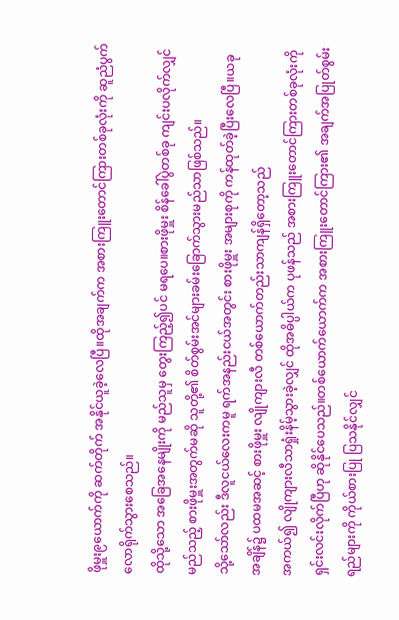ဖိုမှူး၉ယောက်ကို ဆက်တိုက် အနိုင်ယူခဲ့လေပြီ။ထိုအချက်က အစားကြူးတောင်ကြားတစ်ခုလုံးကို ဆူညံပွက်လောရိုက်သွားစေသည်။
ထိုသို့သော အခြေအနေမျိုးကို မည်သူမှ တွေးကြည့်၍ပင် မရပေ။စားဖိုမှူး စိန်ခေါ်ပွဲတစ်ခု ကျင်းပလိုက်လျှင် မည်သည့် စားဖိုမှူးအတွက်မဆို သူတို့၏ စိတ်စွမ်းအင်များခမ်းခြောက်သွားမည်သာဖြစ်သည်။
သို့သော်လည်း ဒီလူငယ်လေးကမူ ရက်အနည်းငယ်အတွင်း စားဖိုမှူး အများစုကို ကန်ထုတ်ခဲ့ပြီးလေပြီ။ယခုအချိန်၌ ပထမအဆင့် စားဖိုမှူး လျိုကျားလီ တစ်ယောက်တည်းသာကျန်ရှိတော့သည်
အကယ်၍ လျိုကျားလီသာရှုံးနိမ့်သွားခဲ့လျှင် ထိုအဓိပ္ပါယ်က ပုဖန်သည် အစားကြူးတောင်ကြားတစ်ခုလုံးကို ရှင်းလင်းလိုက်ပြီဟု ဆိုနိုင်ပေသည်။တစ်ယောက်ယောက်က အစားကြူးတောင်ကြား၏ အချက်အပြုတ်စွမ်းရည်များကို ကိုယ်စားပြု ပြသနိုင်လျှင်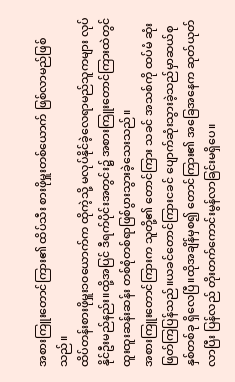အစားကြူးတောင်ကြား၏ ထိပ်သီး စားဖိုမှူးတစ်ယောက် ဖြစ်လာမည်ဖြစ်သည်။
ထိပ်တန်းစားဖိုမှူး၁၀ယောက်က ထိုကဲ့သို့ မလုပ်နိုင်ခဲ့လေရာမည်သူကများ လုပ်နိုင်ဦးမည်နည်း။ထို့အပြင် ဒီရက်ပိုင်းအတွင်း၌ အစားကြူးတောင်ကြားထဲတွင် ထူးထူးဆန်းဆန်း တစ်စုံတစ်ရာဖြစ်ပွားသွားခဲ့သေးသည်။
အစားကြူးတောင်ကြားက သူတို့၏ တောင်ကြား သခင် အသစ်ကို ထပ်မံ ဆုံးဖြတ်ကြပြန်သည်။ယခင်တောင်ကြားငခင် ပျောက်ဆုံးသွားခဲ့သည်မှာဆယ်စုနှစ်တစ်ခု ရှိလေပြီ။ထိုအချိန်မှစ၍ တောင်ကြား၏ အခြေအနေက ဆုတ်ယုတ်လာပြီး ပြန်လည် တိုးတက်ကောင်းမွန်လာခြင်းမရှိပေ။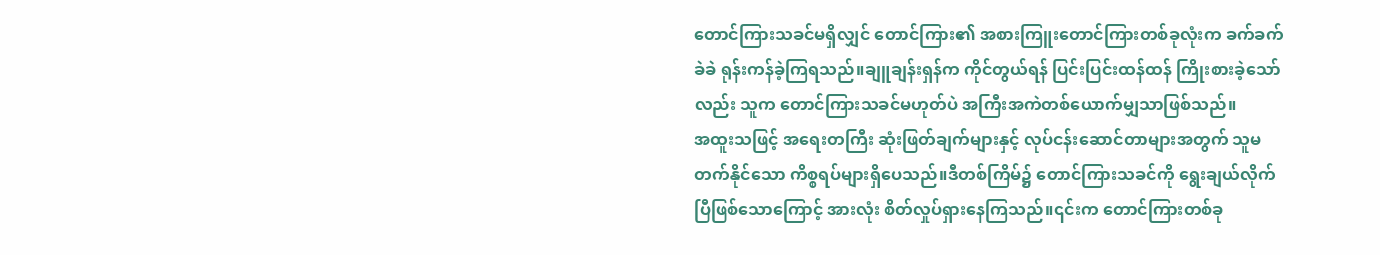တောင်ကြားသခင်မရှိလျှင် တောင်ကြား၏ အစားကြူးတောင်ကြားတစ်ခုလုံးက ခက်ခက်ခဲခဲ ရုန်းကန်ခဲ့ကြရသည်။ချူချန်းရှန်က ကိုင်တွယ်ရန် ပြင်းပြင်းထန်ထန် ကြိုးစားခဲ့သော်လည်း သူက တောင်ကြားသခင်မဟုတ်ပဲ အကြီးအကဲတစ်ယောက်မျှသာဖြစ်သည်။
အထူးသဖြင့် အရေးတကြီး ဆုံးဖြတ်ချက်များနှင့် လုပ်ငန်းဆောင်တာများအတွက် သူမတက်နိုင်သော ကိစ္စရပ်များရှိပေသည်။ဒီတစ်ကြိမ်၌ တောင်ကြားသခင်ကို ရွေးချယ်လိုက်ပြီဖြစ်သောကြောင့် အားလုံး စိတ်လှုပ်ရှားနေကြသည်။၎င်းက တောင်ကြားတစ်ခု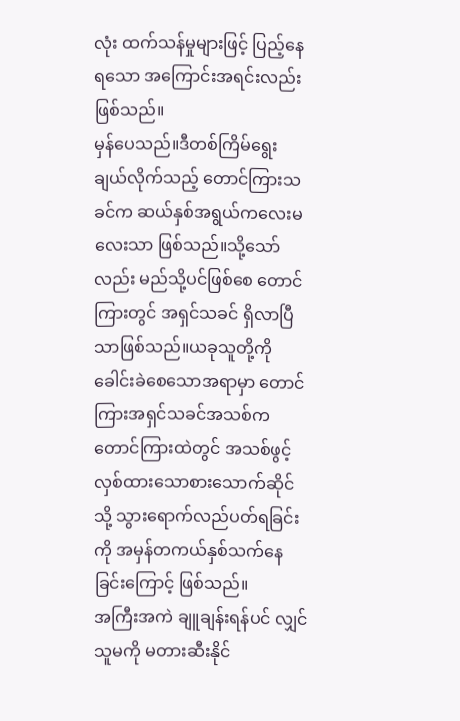လုံး ထက်သန်မှုများဖြင့် ပြည့်နေရသော အကြောင်းအရင်းလည်းဖြစ်သည်။
မှန်ပေသည်။ဒီတစ်ကြိမ်ရွေးချယ်လိုက်သည့် တောင်ကြားသခင်က ဆယ်နှစ်အရွယ်ကလေးမလေးသာ ဖြစ်သည်။သို့သော်လည်း မည်သို့ပင်ဖြစ်စေ တောင်ကြားတွင် အရှင်သခင် ရှိလာပြီသာဖြစ်သည်။ယခုသူတို့ကို ခေါင်းခဲစေသောအရာမှာ တောင်ကြားအရှင်သခင်အသစ်က တောင်ကြားထဲတွင် အသစ်ဖွင့်လှစ်ထားသောစားသောက်ဆိုင်သို့ သွားရောက်လည်ပတ်ရခြင်းကို အမှန်တကယ်နှစ်သက်နေခြင်းကြောင့် ဖြစ်သည်။
အကြီးအကဲ ချူချန်းရန်ပင် လျှင် သူမကို မတားဆီးနိုင်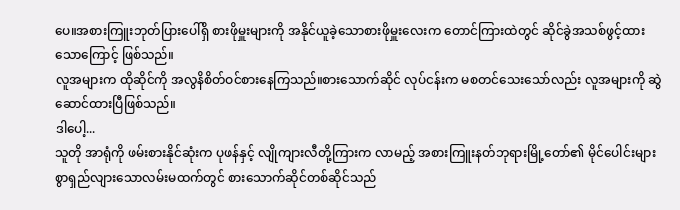ပေ။အစားကြူးဘုတ်ပြားပေါ်ရှိ စားဖိုမှူးများကို အနိုင်ယူခဲ့သောစားဖိုမှူးလေးက တောင်ကြားထဲတွင် ဆိုင်ခွဲအသစ်ဖွင့်ထားသောကြောင့် ဖြစ်သည်။
လူအများက ထိုဆိုင်ကို အလွနိစိတ်ဝင်စားနေကြသည်။စားသောက်ဆိုင် လုပ်ငန်းက မစတင်သေးသော်လည်း လူအများကို ဆွဲဆောင်ထားပြီဖြစ်သည်။
ဒါပေါ့...
သူတို အာရုံကို ဖမ်းစားနိုင်ဆုံးက ပုဖန်နှင့် လျိုကျားလီတို့ကြားက လာမည့် အစားကြူးနတ်ဘုရားမြို့တော်၏ မိုင်ပေါင်းများစွာရှည်လျားသောလမ်းမထက်တွင် စားသောက်ဆိုင်တစ်ဆိုင်သည်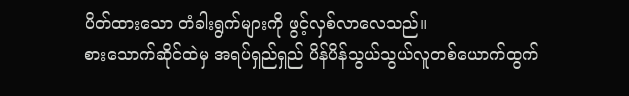ပိတ်ထားသော တံခါးရွက်များကို ဖွင့်လှစ်လာလေသည်။
စားသောက်ဆိုင်ထဲမှ အရပ်ရှည်ရှည် ပိန်ပိန်သွယ်သွယ်လူတစ်ယောက်ထွက်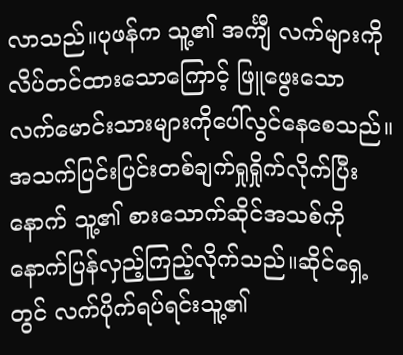လာသည်။ပုဖန်က သူ့၏ အင်္ကျီ လက်များကိုလိပ်တင်ထားသောကြောင့် ဖြူဖွေးသော လက်မောင်းသားများကိုပေါ်လွင်နေစေသည်။
အသက်ပြင်းပြင်းတစ်ချက်ရှုရှိုက်လိုက်ပြီးနောက် သူ့၏ စားသောက်ဆိုင်အသစ်ကို နောက်ပြန်လှည့်ကြည့်လိုက်သည်။ဆိုင်ရှေ့တွင် လက်ပိုက်ရပ်ရင်းသူ့၏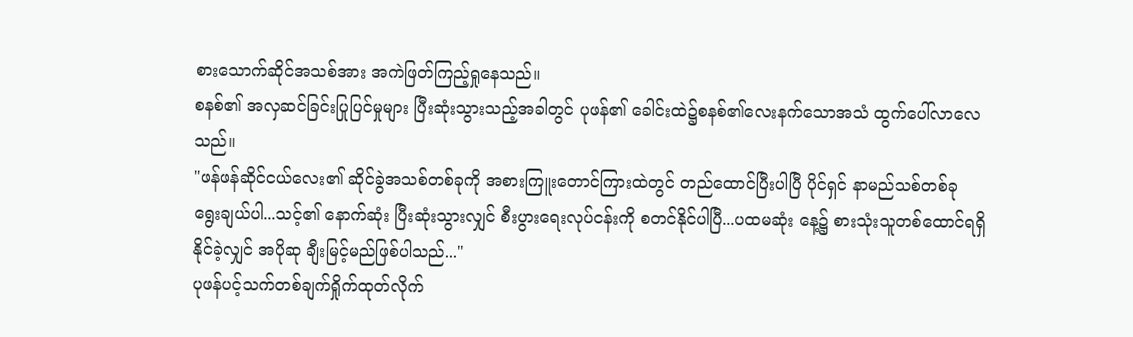စားသောက်ဆိုင်အသစ်အား အကဲဖြတ်ကြည့်ရှုနေသည်။
စနစ်၏ အလှဆင်ခြင်းပြုပြင်မှုများ ပြီးဆုံးသွားသည့်အခါတွင် ပုဖန်၏ ခေါင်းထဲ၌စနစ်၏လေးနက်သောအသံ ထွက်ပေါ်လာလေသည်။
"ဖန်ဖန်ဆိုင်ငယ်လေး၏ ဆိုင်ခွဲအသစ်တစ်ခုကို အစားကြူးတောင်ကြားထဲတွင် တည်ထောင်ပြီးပါပြီ ပိုင်ရှင် နာမည်သစ်တစ်ခု ရွေးချယ်ပါ...သင့်၏ နောက်ဆုံး ပြီးဆုံးသွားလျှင် စီးပွားရေးလုပ်ငန်းကို စတင်နိုင်ပါပြီ...ပထမဆုံး နေ့၌ စားသုံးသူတစ်ထောင်ရရှိနိုင်ခဲ့လျှင် အပိုဆု ချီးမြင့်မည်ဖြစ်ပါသည်..."
ပုဖန်ပင့်သက်တစ်ချက်ရှိုက်ထုတ်လိုက်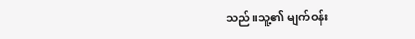သည်။သူ့၏ မျက်ဝန်း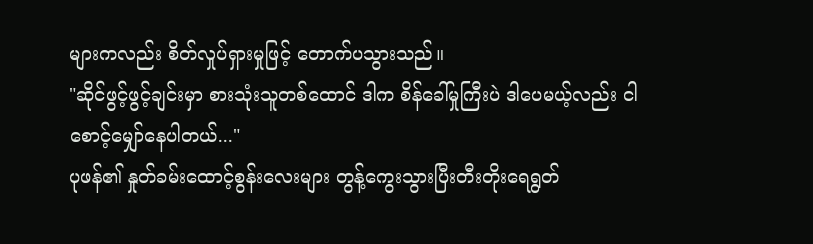များကလည်း စိတ်လှုပ်ရှားမှုဖြင့် တောက်ပသွားသည်။
"ဆိုင်ဖွင့်ဖွင့်ချင်းမှာ စားသုံးသူတစ်ထောင် ဒါက စိန်ခေါ်မှုကြီးပဲ ဒါပေမယ့်လည်း ငါစောင့်မျှော်နေပါတယ်..."
ပုဖန်၏ နှုတ်ခမ်းထောင့်စွန်းလေးများ တွန့်ကွေးသွားပြီးတီးတိုးရေရွတ်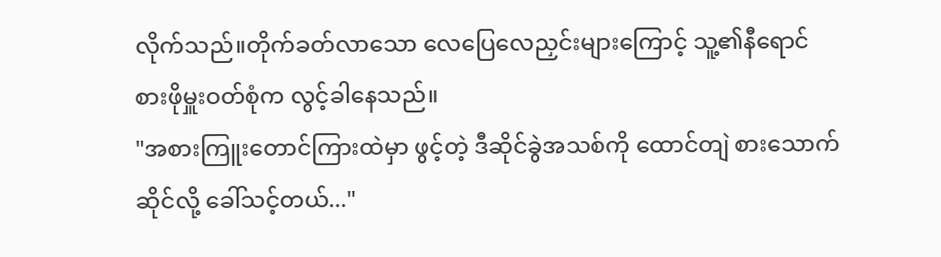လိုက်သည်။တိုက်ခတ်လာသော လေပြေလေညှင်းများကြောင့် သူ့၏နီရောင် စားဖိုမှူးဝတ်စုံက လွင့်ခါနေသည်။
"အစားကြူးတောင်ကြားထဲမှာ ဖွင့်တဲ့ ဒီဆိုင်ခွဲအသစ်ကို ထောင်တျဲ စားသောက်ဆိုင်လို့ ခေါ်သင့်တယ်..."